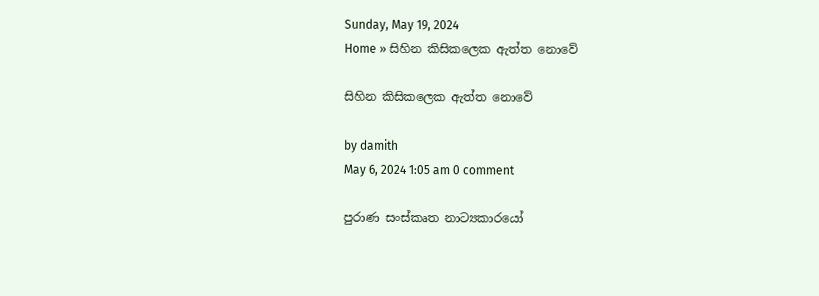Sunday, May 19, 2024
Home » සිහින කිසිකලෙක ඇත්ත නොවේ

සිහින කිසිකලෙක ඇත්ත නොවේ

by damith
May 6, 2024 1:05 am 0 comment

පුරාණ සංස්කෘත නාට්‍යකාරයෝ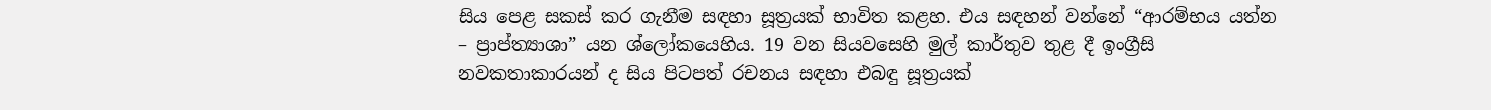සිය පෙළ සකස් කර ගැනීම සඳහා සූත්‍රයක් භාවිත කළහ. එය සඳහන් වන්නේ “ආරම්භය යත්න – ප්‍රාප්ත්‍යාශා” යන ශ්ලෝකයෙහිය. 19 වන සියවසෙහි මුල් කාර්තුව තුළ දී ඉංග්‍රීසි නවකතාකාරයන් ද සිය පිටපත් රචනය සඳහා එබඳු සූත්‍රයක්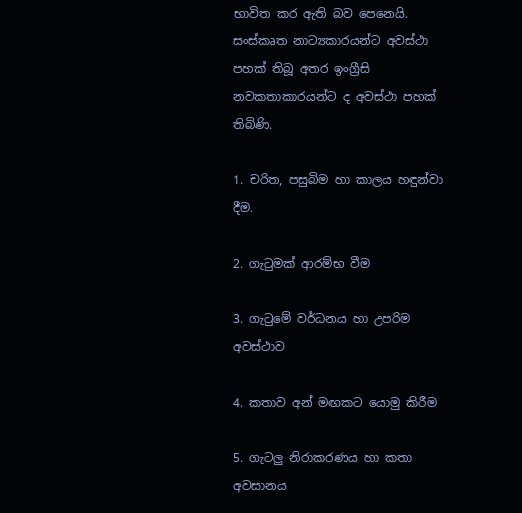භාවිත කර ඇති බව පෙනෙයි. සංස්කෘත නාට්‍යකාරයන්ට අවස්ථා පහක් තිබූ අතර ඉංග්‍රීසි නවකතාකාරයන්ට ද අවස්ථා පහක් තිබිණි.

1. චරිත, පසුබිම හා කාලය හඳුන්වා දීම.

2. ගැටුමක් ආරම්භ වීම

3. ගැටුමේ වර්ධනය හා උපරිම අවස්ථාව

4. කතාව අන් මඟකට යොමු කිරීම

5. ගැටලු නිරාකරණය හා කතා අවසානය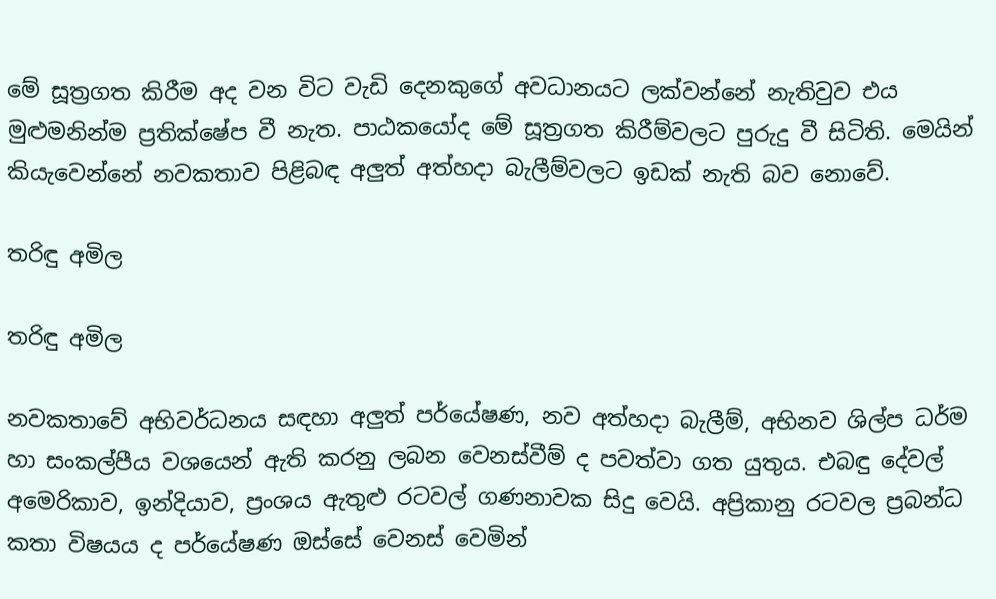මේ සූත්‍රගත කිරීම අද වන විට වැඩි දෙනකුගේ අවධානයට ලක්වන්නේ නැතිවුව එය මුළුමනින්ම ප්‍රතික්ෂේප වී නැත. පාඨකයෝද මේ සූත්‍රගත කිරීම්වලට පුරුදු වී සිටිති. මෙයින් කියැවෙන්නේ නවකතාව පිළිබඳ අලුත් අත්හදා බැලීම්වලට ඉඩක් නැති බව නොවේ.

තරිඳු අමිල

තරිඳු අමිල

නවකතාවේ අභිවර්ධනය සඳහා අලුත් පර්යේෂණ, නව අත්හදා බැලීම්, අභිනව ශිල්ප ධර්ම හා සංකල්පීය වශයෙන් ඇති කරනු ලබන වෙනස්වීම් ද පවත්වා ගත යුතුය. එබඳු දේවල් අමෙරිකාව, ඉන්දියාව, ප්‍රංශය ඇතුළු රටවල් ගණනාවක සිදු වෙයි. අප්‍රිකානු රටවල ප්‍රබන්ධ කතා විෂයය ද පර්යේෂණ ඔස්සේ වෙනස් වෙමින්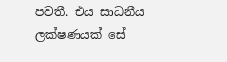පවතී. එය සාධනීය ලක්ෂණයක් සේ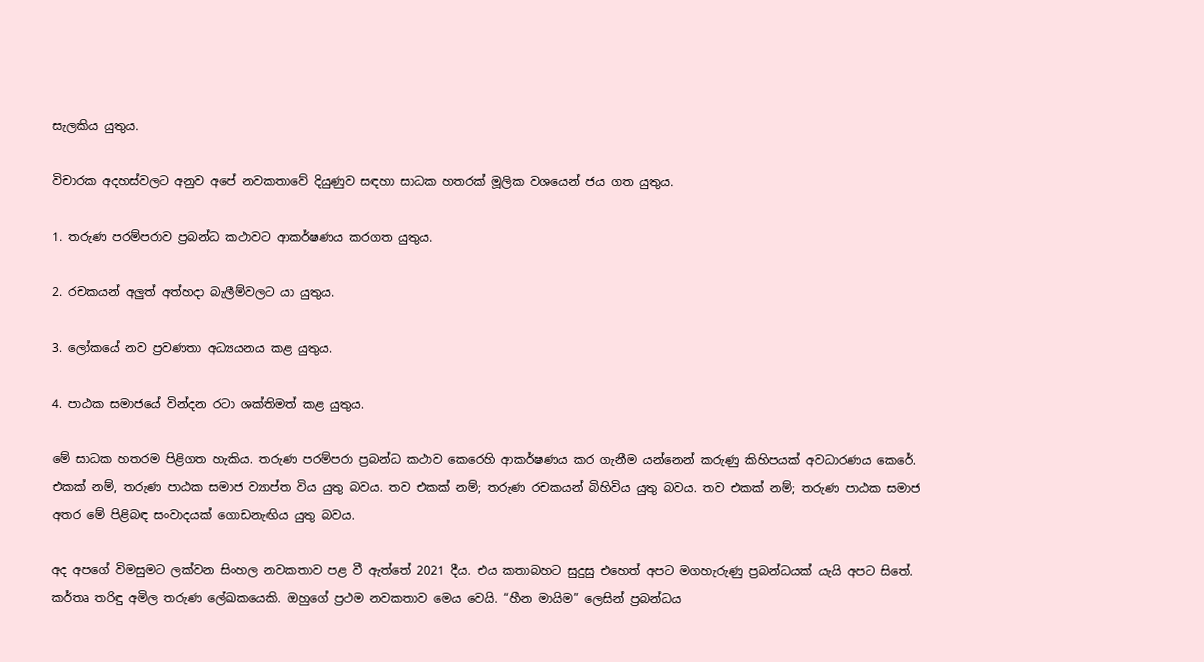සැලකිය යුතුය.

විචාරක අදහස්වලට අනුව අපේ නවකතාවේ දියුණුව සඳහා සාධක හතරක් මූලික වශයෙන් ජය ගත යුතුය.

1. තරුණ පරම්පරාව ප්‍රබන්ධ කථාවට ආකර්ෂණය කරගත යුතුය.

2. රචකයන් අලුත් අත්හදා බැලීම්වලට යා යුතුය.

3. ලෝකයේ නව ප්‍රවණතා අධ්‍යයනය කළ යුතුය.

4. පාඨක සමාජයේ වින්දන රටා ශක්තිමත් කළ යුතුය.

මේ සාධක හතරම පිළිගත හැකිය. තරුණ පරම්පරා ප්‍රබන්ධ කථාව කෙරෙහි ආකර්ෂණය කර ගැනීම යන්නෙන් කරුණු කිහිපයක් අවධාරණය කෙරේ. එකක් නම්, තරුණ පාඨක සමාජ ව්‍යාප්ත විය යුතු බවය. තව එකක් නම්; තරුණ රචකයන් බිහිවිය යුතු බවය. තව එකක් නම්; තරුණ පාඨක සමාජ අතර මේ පිළිබඳ සංවාදයක් ගොඩනැඟිය යුතු බවය.

අද අපගේ විමසුමට ලක්වන සිංහල නවකතාව පළ වී ඇත්තේ 2021 දීය. එය කතාබහට සුදුසු එහෙත් අපට මගහැරුණු ප්‍රබන්ධයක් යැයි අපට සිතේ. කර්තෘ තරිඳු අමිල තරුණ ලේඛකයෙකි. ඔහුගේ ප්‍රථම නවකතාව මෙය වෙයි. “හීන මායිම” ලෙසින් ප්‍රබන්ධය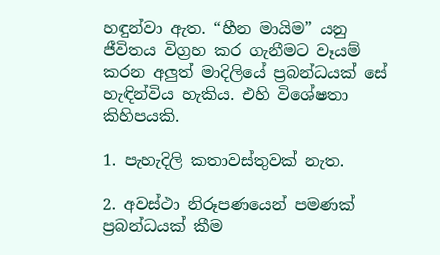හඳුන්වා ඇත. “හීන මායිම” යනු ජීවිතය විග්‍රහ කර ගැනීමට වෑයම් කරන අලුත් මාදිලියේ ප්‍රබන්ධයක් සේ හැඳින්විය හැකිය. එහි විශේෂතා කිහිපයකි.

1. පැහැදිලි කතාවස්තුවක් නැත.

2. අවස්ථා නිරූපණයෙන් පමණක් ප්‍රබන්ධයක් කීම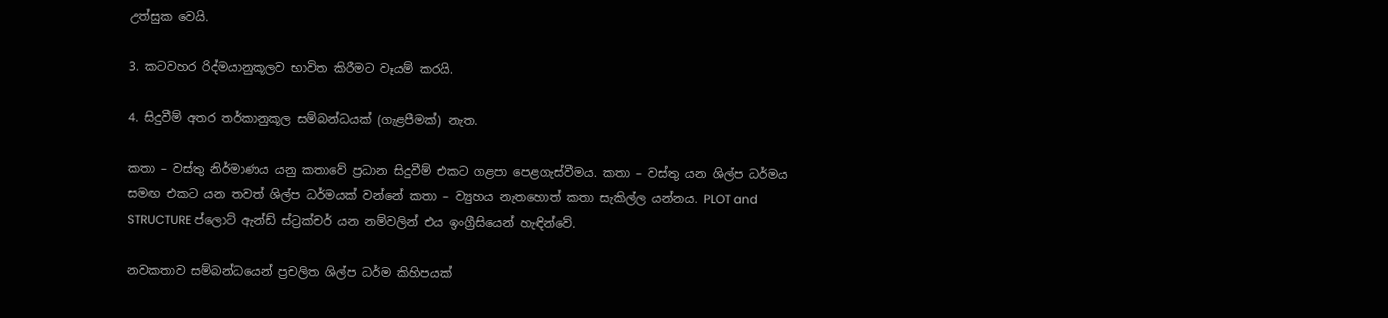උත්සුක වෙයි.

3. කටවහර රිද්මයානුකූලව භාවිත කිරීමට වෑයම් කරයි.

4. සිදුවීම් අතර තර්කානුකූල සම්බන්ධයක් (ගැළපීමක්) නැත.

කතා – වස්තු නිර්මාණය යනු කතාවේ ප්‍රධාන සිදුවීම් එකට ගළපා පෙළගැස්වීමය. කතා – වස්තු යන ශිල්ප ධර්මය සමඟ එකට යන තවත් ශිල්ප ධර්මයක් වන්නේ කතා – ව්‍යුහය නැතහොත් කතා සැකිල්ල යන්නය. PLOT and STRUCTURE ප්ලොට් ඇන්ඩ් ස්ට්‍රක්චර් යන නම්වලින් එය ඉංග්‍රීසියෙන් හැඳින්වේ.

නවකතාව සම්බන්ධයෙන් ප්‍රචලිත ශිල්ප ධර්ම කිහිපයක්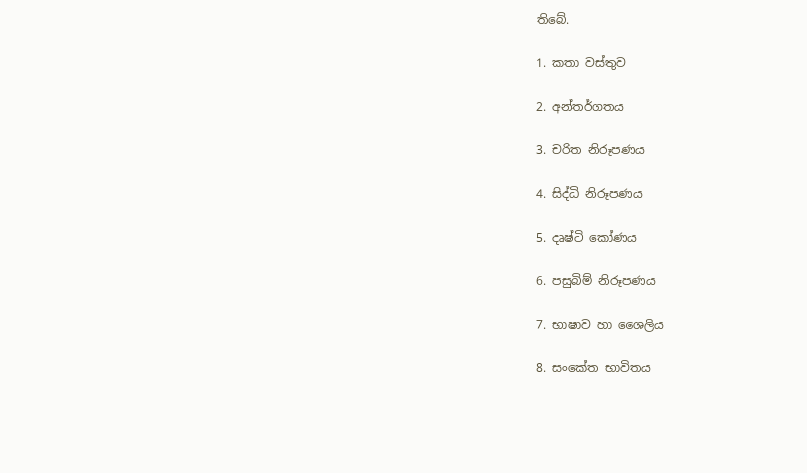තිබේ.

1. කතා වස්තුව

2. අන්තර්ගතය

3. චරිත නිරූපණය

4. සිද්ධි නිරූපණය

5. දෘෂ්ටි කෝණය

6. පසුබිම් නිරූපණය

7. භාෂාව හා ශෛලිය

8. සංකේත භාවිතය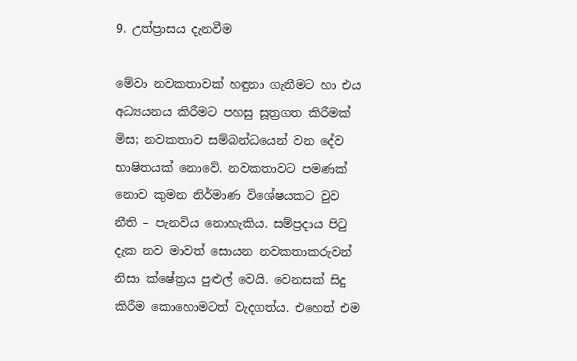9. උත්ප්‍රාසය දැනවීම

මේවා නවකතාවක් හඳුනා ගැනීමට හා එය අධ්‍යයනය කිරීමට පහසු සූත්‍රගත කිරීමක් මිස; නවකතාව සම්බන්ධයෙන් වන දේව භාෂිතයක් නොවේ. නවකතාවට පමණක් නොව කුමන නිර්මාණ විශේෂයකට වුව නීති – පැනවිය නොහැකිය. සම්ප්‍රදාය පිටු දැක නව මාවත් සොයන නවකතාකරුවන් නිසා ක්ෂේත්‍රය පුළුල් වෙයි. වෙනසක් සිදු කිරීම කොහොමටත් වැදගත්ය. එහෙත් එම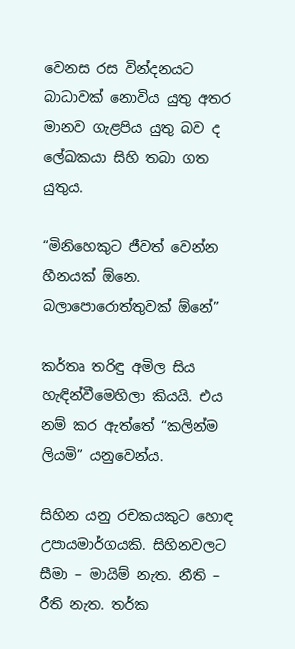වෙනස රස වින්දනයට බාධාවක් නොවිය යුතු අතර මානව ගැළපිය යුතු බව ද ලේඛකයා සිහි තබා ගත යුතුය.

“මිනිහෙකුට ජීවත් වෙන්න හීනයක් ඕනෙ. බලාපොරොත්තුවක් ඕනේ”

කර්තෘ තරිඳු අමිල සිය හැඳින්වීමෙහිලා කියයි. එය නම් කර ඇත්තේ “කලින්ම ලියමි” යනුවෙන්ය.

සිහින යනු රචකයකුට හොඳ උපායමාර්ගයකි. සිහිනවලට සීමා – මායිම් නැත. නීති – රීති නැත. තර්ක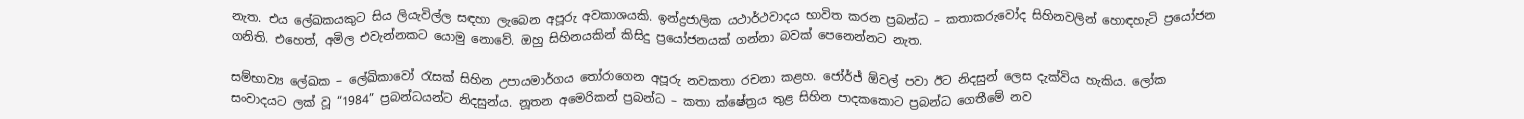නැත. එය ලේඛකයකුට සිය ලියැවිල්ල සඳහා ලැබෙන අපූරු අවකාශයකි. ඉන්ද්‍රජාලික යථාර්ථවාදය භාවිත කරන ප්‍රබන්ධ – කතාකරුවෝද සිහිනවලින් හොඳහැටි ප්‍රයෝජන ගනිති. එහෙත්, අමිල එවැන්නකට යොමු නොවේ. ඔහු සිහිනයකින් කිසිදු ප්‍රයෝජනයක් ගන්නා බවක් පෙනෙන්නට නැත.

සම්භාව්‍ය ලේඛක – ලේඛිකාවෝ රැසක් සිහින උපායමාර්ගය තෝරාගෙන අපූරු නවකතා රචනා කළහ. ජෝර්ජ් ඕවල් පවා ඊට නිදසුන් ලෙස දැක්විය හැකිය. ලෝක සංවාදයට ලක් වූ “1984” ප්‍රබන්ධයන්ට නිදසුන්ය. නූතන අමෙරිකන් ප්‍රබන්ධ – කතා ක්ෂේත්‍රය තුළ සිහින පාදකකොට ප්‍රබන්ධ ගෙතීමේ නව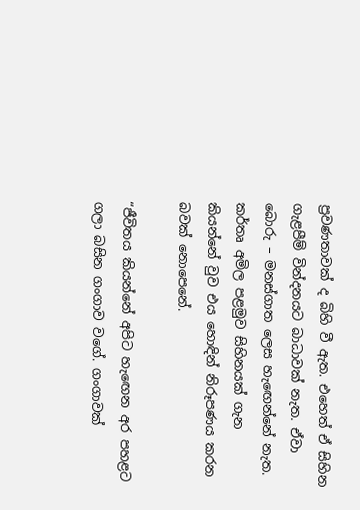ප්‍රවණතාවක් ද බිහි වී ඇත. එහෙත් ඒ සිහින ගැළපීම් වින්දනයට බාධාවක් නැත. ඒවා බොරු – මනස්ගාත ලෙස හැඟෙන්නේ නැත. කර්තෘ අමිල පළමුව සිහිනයක් ගැන කියන්නේ වුව එය හොඳින් නිරූපණය කරන බවක් නොපෙනේ.

“ජීවිතය කියන්නේ අපිට හැඟෙන අර පහළට ගලා බසින ගංගාව වගේ. ගංගාවක්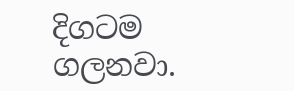දිගටම ගලනවා.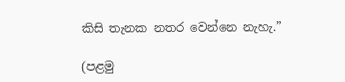කිසි තැනක නතර වෙන්නෙ නැහැ.”

(පළමු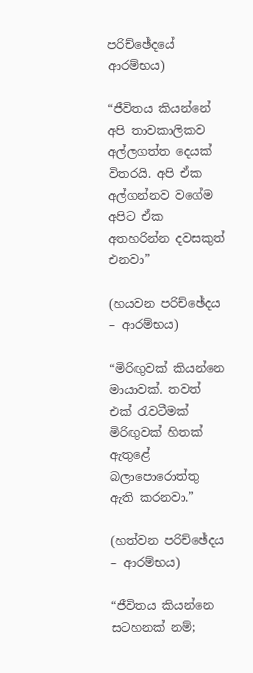පරිච්ඡේදයේ ආරම්භය)

“ජීවිතය කියන්නේ අපි තාවකාලිකව අල්ලගත්ත දෙයක් විතරයි. අපි ඒක අල්ගන්නව වගේම අපිට ඒක අතහරින්න දවසකුත් එනවා”

(හයවන පරිච්ඡේදය – ආරම්භය)

“මිරිඟුවක් කියන්නෙ මායාවක්. තවත් එක් රැවටීමක් මිරිඟුවක් හිතක් ඇතුළේ බලාපොරොත්තු ඇති කරනවා.”

(හත්වන පරිච්ඡේදය – ආරම්භය)

“ජීවිතය කියන්නෙ සටහනක් නම්;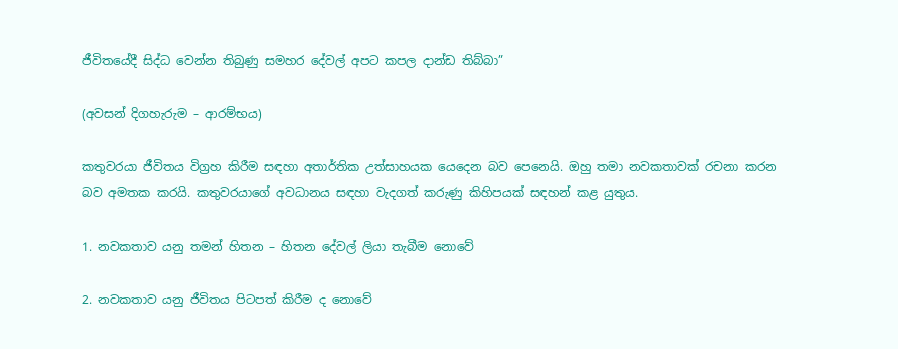ජීවිතයේදී සිද්ධ වෙන්න තිබුණු සමහර දේවල් අපට කපල දාන්ඩ තිබ්බා”

(අවසන් දිගහැරුම – ආරම්භය)

කතුවරයා ජීවිතය විග්‍රහ කිරීම සඳහා අතාර්තික උත්සාහයක යෙදෙන බව පෙනෙයි. ඔහු තමා නවකතාවක් රචනා කරන බව අමතක කරයි. කතුවරයාගේ අවධානය සඳහා වැදගත් කරුණු කිහිපයක් සඳහන් කළ යුතුය.

1. නවකතාව යනු තමන් හිතන – හිතන දේවල් ලියා තැබීම නොවේ

2. නවකතාව යනු ජීවිතය පිටපත් කිරීම ද නොවේ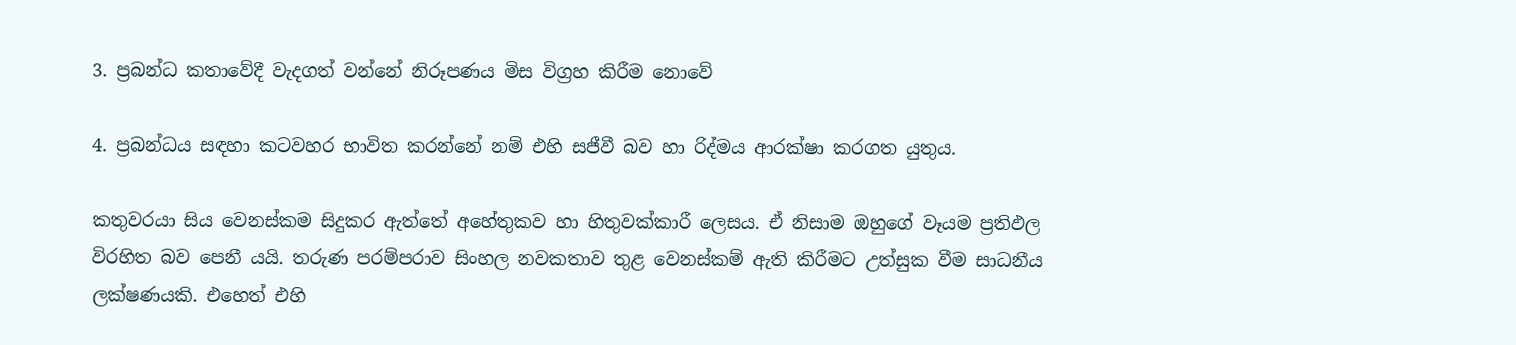3. ප්‍රබන්ධ කතාවේදී වැදගත් වන්නේ නිරූපණය මිස විග්‍රහ කිරීම නොවේ

4. ප්‍රබන්ධය සඳහා කටවහර භාවිත කරන්නේ නම් එහි සජීවී බව හා රිද්මය ආරක්ෂා කරගත යුතුය.

කතුවරයා සිය වෙනස්කම සිදුකර ඇත්තේ අහේතුකව හා හිතුවක්කාරී ලෙසය. ඒ නිසාම ඔහුගේ වෑයම ප්‍රතිඵල විරහිත බව පෙනී යයි. තරුණ පරම්පරාව සිංහල නවකතාව තුළ වෙනස්කම් ඇති කිරීමට උත්සුක වීම සාධනීය ලක්ෂණයකි. එහෙත් එහි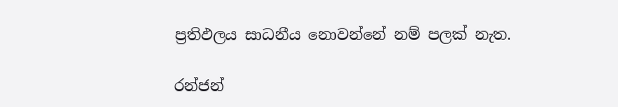ප්‍රතිඵලය සාධනීය නොවන්නේ නම් පලක් නැත.

රන්ජන්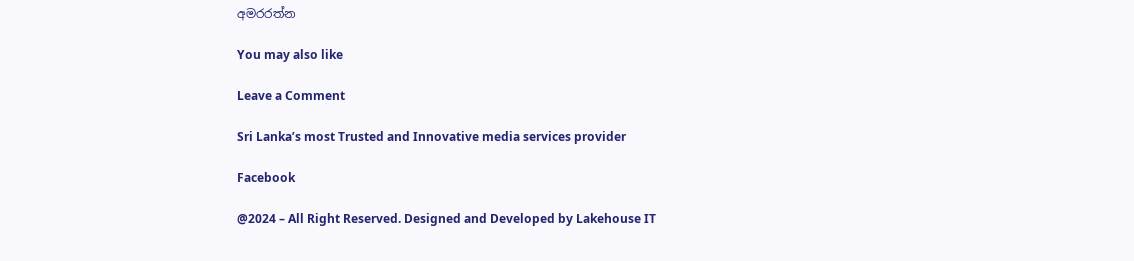අමරරත්න

You may also like

Leave a Comment

Sri Lanka’s most Trusted and Innovative media services provider

Facebook

@2024 – All Right Reserved. Designed and Developed by Lakehouse IT